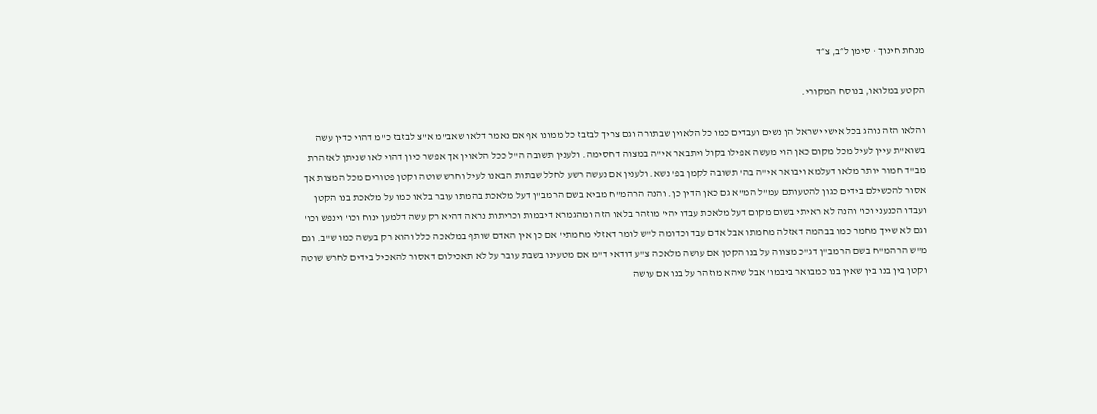מנחת חינוך · סימן ל״ב, צ״ד

הקטע במלואו, בנוסח המקורי.

והלאו הזה נוהג בכל אישי ישראל הן נשים ועבדים כמו כל הלאוין שבתורה וגם צריך לבזבז כל ממונו אף אם נאמר דלאו שאב"מ א"צ לבזבז כ"מ דהוי כדין עשה בשוא"ת עיין לעיל מכל מקום כאן הוי מעשה אפילו בקול ויתבאר אי"ה במצוה דחסימה. ולענין תשובה ה"ל ככל הלאוין אך אפשר כיון דהוי לאו שניתן לאזהרת מב"ד חמור יותר מלאו דעלמא ויבואר אי"ה בה' תשובה לקמן בפ' נשא. ולענין אם נעשה רשע לחלל שבתות הבאנו לעיל וחרש שוטה וקטן פטורים מכל המצות אך אסור להכשילם בידים כגון להטעותם עמ"ל המ"א גם כאן הדין כן. והנה הרהמ"ח מביא בשם הרמב"ן דעל מלאכת בהמתו עובר בלאו כמו על מלאכת בנו הקטן ועבדו הכנעני וכו' והנה לא ראיתי בשום מקום דעל מלאכת עבדו יהי' מוזהר בלאו הזה ומהגמרא דיבמות וכריתות נראה דהיא רק עשה דלמען ינוח וכו' וינפש וכו' וגם לא שייך מחמר כמו בבהמה דאזלה מחמתו אבל אדם עבד וכדומה ל"ש לומר דאזלי מחמתי' אם כן אין האדם שותף במלאכה כלל והוא רק בעשה כמו ש"ב. וגם מ"ש הרהמ"ח בשם הרמב"ן דג"כ מצווה על בנו הקטן אם עושה מלאכה צ"ע דודאי ד"מ אם מטעינו בשבת עובר על לא תאכילום דאסור להאכיל בידים לחרש שוטה וקטן בין בנו בין שאין בנו כמבואר ביבמו' אבל שיהא מוזהר על בנו אם עושה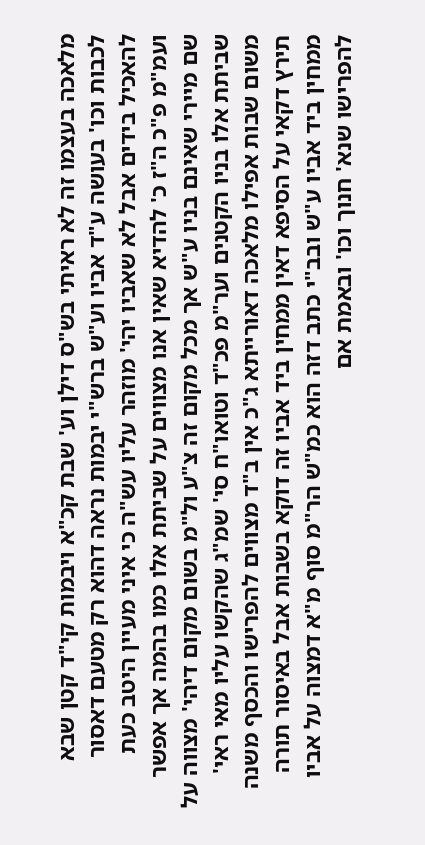מלאכה בעצמו זה לא ראיתי בש"ס דילן וע' שבת קכ"א ויבמות קי"ד קטן שבא לכבות וכו' בעושה ע"ד אביו וע"ש ברש"י יבמות נראה דהוא רק מטעם דאסור להאכיל בידים אבל לא שאביו יהי' מוזהר עליו עש"ה כי איני מעיין היטב כעת ועמ"מ פ"כ ה"ז כ' להדיא שאין אנו מצווים על שביתת אלו כמו בהמה אך אפשר שם מיירי שאינם בניו ע"ש אך מכל מקום זה צ"ע ול"מ בשום מקום דיהי' מצווה על שביתת אלו בניו הקטנים וער"מ פכ"ד וטואו"ח סי' שמ"ג שהקשו עליו מאי ראי' משום שבות אפילו מלאכה דאורייתא ג"כ אין ב"ד מצווים להפרישו והכסף משנה תירץ דקאי על הסיפא דאין ממחין ביד אביו זה דוקא בשבות אבל באיסור תורה ממחין ביד אביו ע"ש ובב"י כתב דזה הוא כמ"ש הר"מ סוף מ"א דמצוה על אביו להפרישו שנא' חנוך וכו' ובאמת אם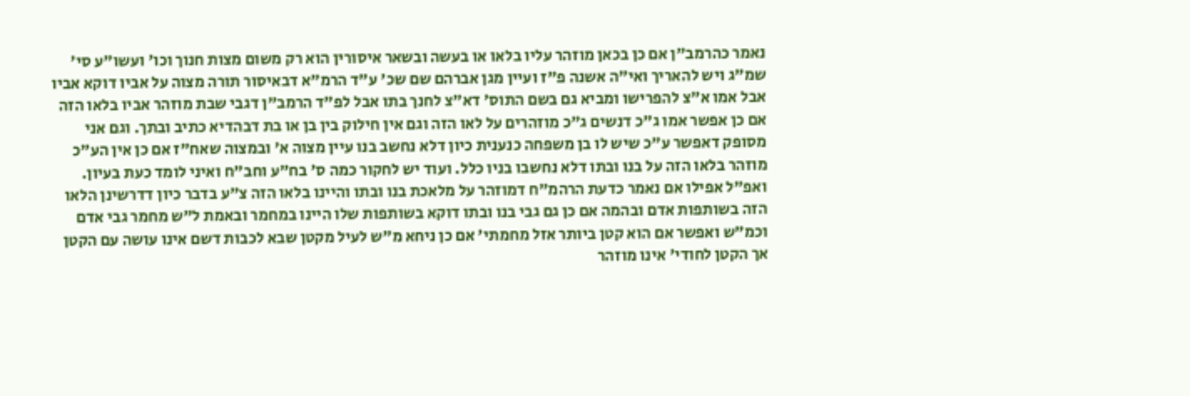נאמר כהרמב"ן אם כן בכאן מוזהר עליו בלאו או בעשה ובשאר איסורין הוא רק משום מצות חנוך וכו' ועשו"ע סי' שמ"ג ויש להאריך ואי"ה אשנה פ"ז ועיין מגן אברהם שם שכ' ע"ד הרמ"א דבאיסור תורה מצוה על אביו דוקא אביו אבל אמו א"צ להפרישו ומביא גם בשם התוס' דא"צ לחנך בתו אבל לפ"ד הרמב"ן דגבי שבת מוזהר אביו בלאו הזה אם כן אפשר אמו ג"כ דנשים ג"כ מוזהרים על לאו הזה וגם אין חילוק בין בן או בת דבהדיא כתיב ובתך. וגם אני מסופק דאפשר ע"כ שיש לו בן משפחה כנענית כיון דלא נחשב בנו עיין מצוה א' ובמצוה שאח"ז אם כן אין הע"כ מוזהר בלאו הזה על בנו ובתו דלא נחשבו בניו כלל. ועוד יש לחקור כמה ס' בח"ע וחב"ח ואיני לומד כעת בעיון. ואפ"ל אפילו אם נאמר כדעת הרהמ"ח דמוזהר על מלאכת בנו ובתו והיינו בלאו הזה צ"ע בדבר כיון דדרשינן הלאו הזה בשותפות אדם ובהמה אם כן גם גבי בנו ובתו דוקא בשותפות שלו היינו במחמר ובאמת ל"ש מחמר גבי אדם וכמ"ש ואפשר אם הוא קטן ביותר אזל מחמתי' אם כן ניחא מ"ש לעיל מקטן שבא לכבות דשם אינו עושה עם הקטן אך הקטן לחודי' אינו מוזהר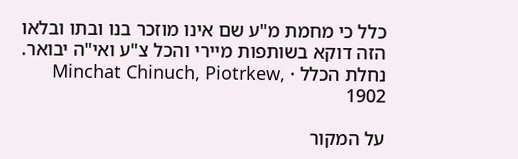כלל כי מחמת מ"ע שם אינו מוזכר בנו ובתו ובלאו הזה דוקא בשותפות מיירי והכל צ"ע ואי"ה יבואר.
נחלת הכלל · Minchat Chinuch, Piotrkew, 1902

על המקור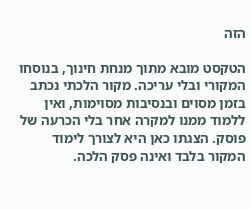הזה

הטקסט מובא מתוך מנחת חינוך, בנוסחו המקורי ובלי עריכה. מקור הלכתי נכתב בזמן מסוים ובנסיבות מסוימות, ואין ללמוד ממנו למקרה אחר בלי הכרעה של פוסק. הצגתו כאן היא לצורך לימוד המקור בלבד ואינה פסק הלכה.